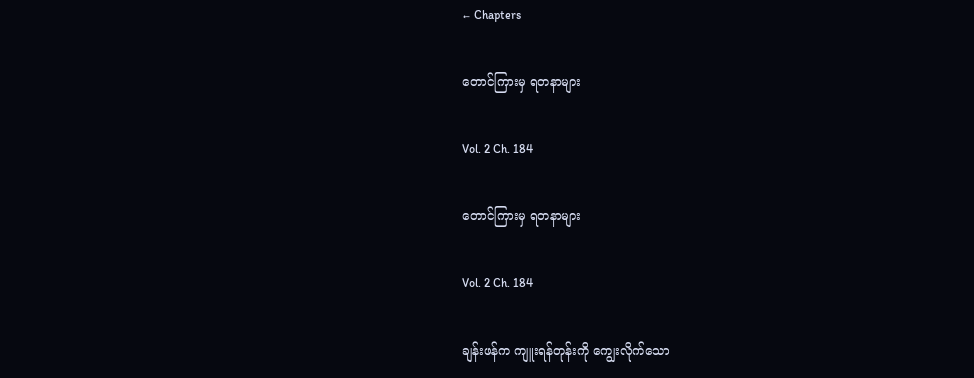← Chapters

တောင်ကြားမှ ရတနာများ

Vol. 2 Ch. 184

တောင်ကြားမှ ရတနာများ

Vol. 2 Ch. 184

ချန်းဖန်က ကျူးရန်တုန်းကို ကျွေးလိုက်သော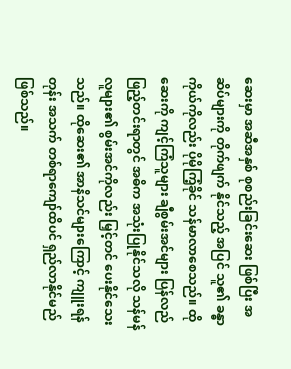ဆေးမှာ အဆီအနှစ် စုစည်းခြင်းဆေး ဖြစ်ပြီး အဆိပ်များကို တိုက်ဖျက် နိုင်သည့် အပြင် သူ၏ ခန္ဓာကိုယ်ကိုလည်း ပိုမိုကြံ့ခိုင် သန်မာလာစေသည်။ ထိုဆေးကို ကျင့်ကြံသူများ ချီစွမ်းအင်များ ပြန်လည် ဖြည့်တင်းရာတွင် အဓိက အသုံးပြုနိုင်သလို သန်မန်လူများ၏ စွမ်းအင်ကိုလည်း မြှင့်တင် ပေးနိုင်သေးသည်။ ထိုဆေး၏ အာနိသင်များကြောင့် ကျူးရန်တုန်း အသက် တစ်ရာကျော်ထိပင် ရှည်လာနိုင်မည် ဖြစ်သည်။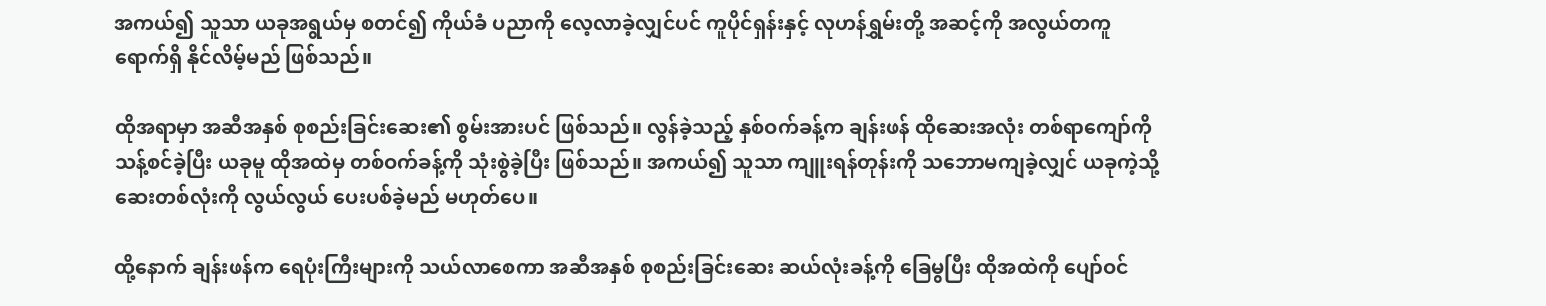အကယ်၍ သူသာ ယခုအရွယ်မှ စတင်၍ ကိုယ်ခံ ပညာကို လေ့လာခဲ့လျှင်ပင် ကူပိုင်ရှန်းနှင့် လုဟန်ရွှမ်းတို့ အဆင့်ကို အလွယ်တကူ ရောက်ရှိ နိုင်လိမ့်မည် ဖြစ်သည်။

ထိုအရာမှာ အဆီအနှစ် စုစည်းခြင်းဆေး၏ စွမ်းအားပင် ဖြစ်သည်။ လွန်ခဲ့သည့် နှစ်ဝက်ခန့်က ချန်းဖန် ထိုဆေးအလုံး တစ်ရာကျော်ကို သန့်စင်ခဲ့ပြီး ယခုမူ ထိုအထဲမှ တစ်ဝက်ခန့်ကို သုံးစွဲခဲ့ပြီး ဖြစ်သည်။ အကယ်၍ သူသာ ကျူးရန်တုန်းကို သဘောမကျခဲ့လျှင် ယခုကဲ့သို့ ဆေးတစ်လုံးကို လွယ်လွယ် ပေးပစ်ခဲ့မည် မဟုတ်ပေ။

ထို့နောက် ချန်းဖန်က ရေပုံးကြီးများကို သယ်လာစေကာ အဆီအနှစ် စုစည်းခြင်းဆေး ဆယ်လုံးခန့်ကို ခြေမွပြီး ထိုအထဲကို ပျော်ဝင်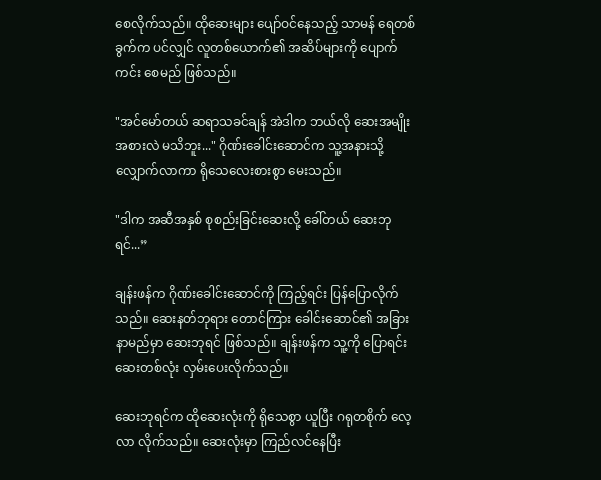စေလိုက်သည်။ ထိုဆေးများ ပျော်ဝင်နေသည့် သာမန် ရေတစ်ခွက်က ပင်လျှင် လူတစ်ယောက်၏ အဆိပ်များကို ပျောက်ကင်း စေမည် ဖြစ်သည်။

"အင်မော်တယ် ဆရာသခင်ချန် အဲဒါက ဘယ်လို ဆေးအမျိုးအစားလဲ မသိဘူး..." ဂိုဏ်းခေါင်းဆောင်က သူ့အနားသို့ လျှောက်လာကာ ရိုသေလေးစားစွာ မေးသည်။

"ဒါက အဆီအနှစ် စုစည်းခြင်းဆေးလို့ ခေါ်တယ် ဆေးဘုရင်...”

ချန်းဖန်က ဂိုဏ်းခေါင်းဆောင်ကို ကြည့်ရင်း ပြန်ပြောလိုက်သည်။ ဆေးနတ်ဘုရား တောင်ကြား ခေါင်းဆောင်၏ အခြားနာမည်မှာ ဆေးဘုရင် ဖြစ်သည်။ ချန်းဖန်က သူ့ကို ပြောရင်း ဆေးတစ်လုံး လှမ်းပေးလိုက်သည်။

ဆေးဘုရင်က ထိုဆေးလုံးကို ရိုသေစွာ ယူပြီး ဂရုတစိုက် လေ့လာ လိုက်သည်။ ဆေးလုံးမှာ ကြည်လင်နေပြီး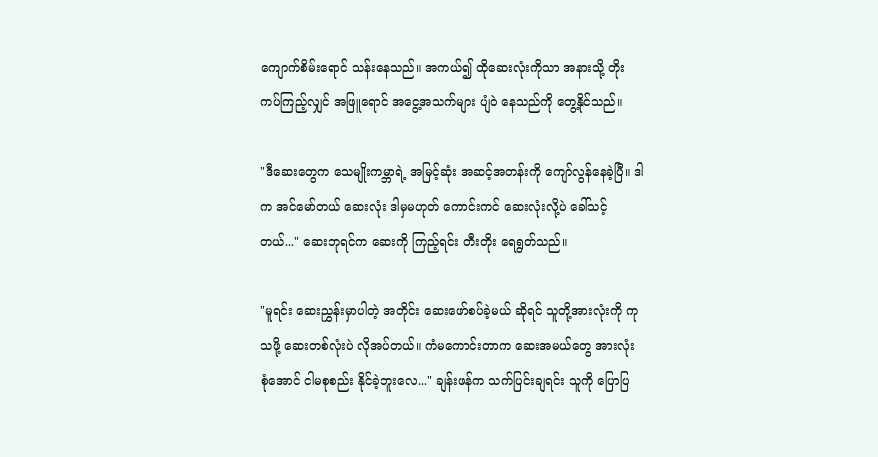ကျောက်စိမ်းရောင် သန်းနေသည်။ အကယ်၍ ထိုဆေးလုံးကိုသာ အနားသို့ တိုးကပ်ကြည့်လျှင် အဖြူရောင် အငွေ့အသက်များ ပျံဝဲ နေသည်ကို တွေ့နိုင်သည်။

"ဒီဆေးတွေက သေမျိုး‌ကမ္ဘာရဲ့ အမြင့်ဆုံး အဆင့်အတန်းကို ကျော်လွန်နေခဲ့ပြီ။ ဒါက အင်မော်တယ် ဆေးလုံး ဒါမှမဟုတ် ကောင်းကင် ဆေးလုံးလို့ပဲ ခေါ်သင့်တယ်..." ဆေးဘုရင်က ဆေးကို ကြည့်ရင်း တီးတိုး ရေရွတ်သည်။

"မူရင်း ဆေးညွှန်းမှာပါတဲ့ အတိုင်း ဆေးဖော်စပ်ခဲ့မယ် ဆိုရင် သူတို့အားလုံးကို ကုသဖို့ ဆေးတစ်လုံးပဲ လိုအပ်တယ်။ ကံ‌မကောင်းတာက ဆေးအမယ်တွေ အားလုံး စုံအောင် ငါမစုစည်း နိုင်ခဲ့ဘူးလေ..." ချန်းဖန်က သက်ပြင်းချရင်း သူကို ပြောပြ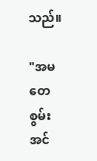သည်။

"အမတေစွမ်းအင်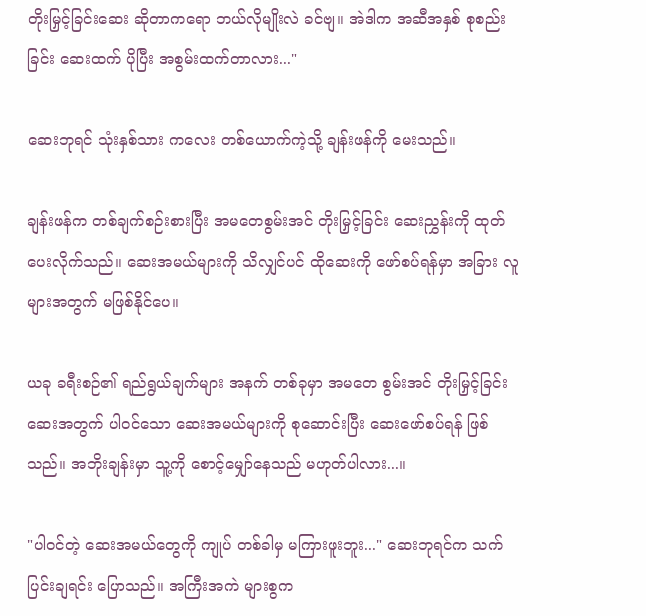တိုးမြှင့်ခြင်းဆေး ဆိုတာကရော ဘယ်လိုမျိုးလဲ ခင်ဗျ။ အဲဒါက အဆီအနှစ် စုစည်းခြင်း ဆေးထက် ပိုပြီး အစွမ်းထက်တာလား..."

ဆေးဘုရင် သုံးနှစ်သား ကလေး တစ်ယောက်ကဲ့သို့ ချန်းဖန်ကို မေးသည်။

ချန်းဖန်က တစ်ချက်စဉ်းစားပြီး အမတေစွမ်းအင် တိုးမြှင့်ခြင်း ဆေးညွှန်းကို ထုတ်ပေးလိုက်သည်။ ဆေးအမယ်များကို သိလျှင်ပင် ထိုဆေးကို ဖော်စပ်ရန်မှာ အခြား လူများအတွက် မဖြစ်နိုင်ပေ။

ယခု ခရီးစဉ်၏ ရည်ရွယ်ချက်များ အနက် တစ်ခုမှာ အမတေ စွမ်းအင် တိုးမြှင့်ခြင်း ဆေးအတွက် ပါဝင်သော ဆေးအမယ်များကို စုဆောင်းပြီး ဆေးဖော်စပ်ရန် ဖြစ်သည်။ အဘိုးချန်းမှာ သူ့ကို စောင့်မျှော်နေသည် မဟုတ်ပါလား...။

"ပါဝင်တဲ့ ဆေးအမယ်တွေကို ကျုပ် တစ်ခါမှ မကြားဖူးဘူး..." ဆေးဘုရင်က သက်ပြင်းချရင်း ပြောသည်။ အကြီးအကဲ များစွက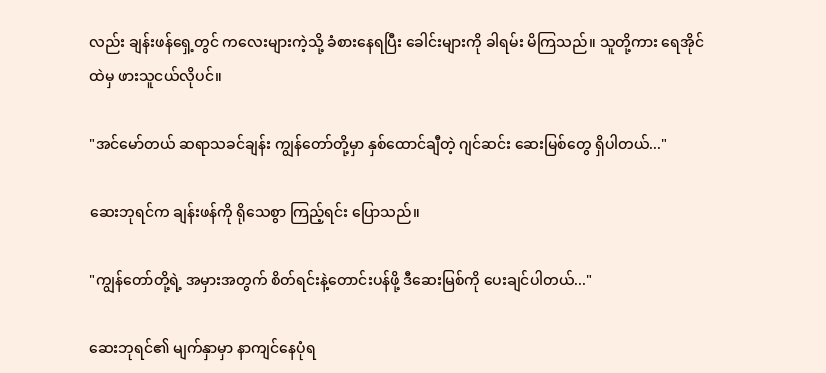လည်း ချန်းဖန်ရှေ့တွင် ကလေးများကဲ့သို့ ခံစားနေရပြီး ‌ခေါင်းများကို ခါရမ်း မိကြသည်။ သူတို့ကား ရေအိုင်ထဲမှ ဖားသူငယ်လိုပင်။

"အင်မော်တယ် ဆရာသခင်ချန်း ကျွန်တော်တို့မှာ နှစ်ထောင်ချီတဲ့ ဂျင်ဆင်း ဆေးမြစ်တွေ ရှိပါတယ်..."

ဆေးဘုရင်က ချန်းဖန်ကို ရိုသေစွာ ကြည့်ရင်း ပြောသည်။

"ကျွန်တော်တို့ရဲ့ အမှားအတွက် စိတ်ရင်းနဲ့တောင်းပန်ဖို့ ဒီဆေးမြစ်ကို ပေးချင်ပါတယ်..."

ဆေးဘုရင်၏ မျက်နှာမှာ နာကျင်နေပုံရ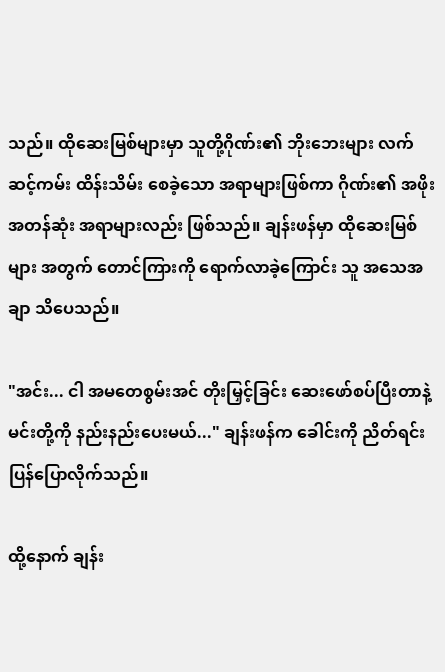သည်။ ထိုဆေးမြစ်များမှာ သူတို့ဂိုဏ်း၏ ဘိုးဘေးများ လက်ဆင့်ကမ်း ထိန်းသိမ်း စေခဲ့သော အရာများဖြစ်ကာ ဂိုဏ်း၏ အဖိုးအတန်ဆုံး အရာများလည်း ဖြစ်သည်။ ချန်းဖန်မှာ ထိုဆေးမြစ်များ အတွက် တောင်ကြားကို ရောက်လာခဲ့ကြောင်း သူ အ‌သေအချာ သိပေသည်။

"အင်း... ငါ အ‌မတေစွမ်းအင် တိုးမြှင့်ခြင်း ဆေးဖော်စပ်ပြီးတာနဲ့ မင်းတို့ကို နည်းနည်းပေးမယ်..." ချန်းဖန်က ခေါင်းကို ညိတ်ရင်း ပြန်ပြောလိုက်သည်။

ထို့နောက် ချန်း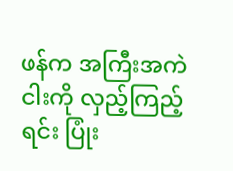ဖန်က အကြီးအကဲငါးကို လှည့်ကြည့်ရင်း ပြုံး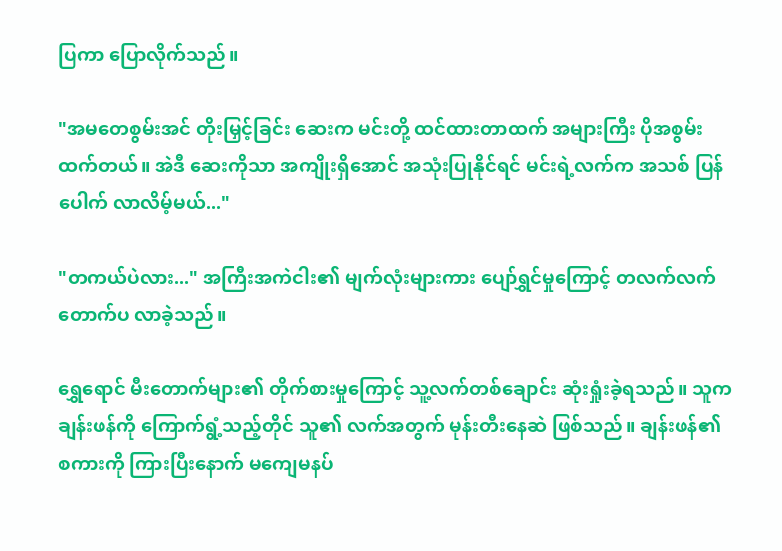ပြကာ ပြောလိုက်သည်။

"အမတေစွမ်းအင် တိုးမြှင့်ခြင်း ဆေးက မင်းတို့ ထင်ထားတာထက် အများကြီး ပိုအစွမ်းထက်တယ်။ အဲဒီ ဆေးကိုသာ အကျိုးရှိအောင် အသုံးပြုနိုင်ရင် မင်းရဲ့လက်က အသစ် ပြန်ပေါက် လာလိမ့်မယ်..."

"တကယ်ပဲလား..." အကြီးအကဲငါး၏ မျက်လုံးများကား ပျော်ရွှင်မှုကြောင့် တလက်လက် တောက်ပ လာခဲ့သည်။

ရွှေရောင် မီးတောက်များ၏ တိုက်စားမှုကြောင့် သူ့လက်တစ်ချောင်း ဆုံးရှုံးခဲ့ရသည်။ သူက ချန်းဖန်ကို ကြောက်ရွံ့သည့်တိုင် သူ၏ လက်အတွက် မုန်းတီးနေဆဲ ဖြစ်သည်။ ချန်းဖန်၏ စကားကို ကြားပြီးနောက် မကျေမနပ်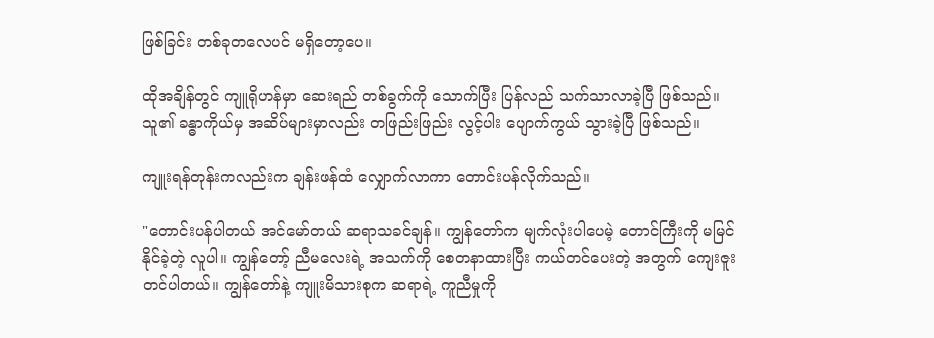ဖြစ်ခြင်း တစ်ခုတလေပင် မရှိတော့ပေ။

ထိုအချိန်တွင် ကျူရိုဟန်မှာ ဆေးရည် တစ်ခွက်ကို သောက်ပြီး ပြန်လည် သက်သာလာခဲ့ပြီ ဖြစ်သည်။ သူ၏ ခန္ဓာကိုယ်မှ အဆိပ်များမှာလည်း တဖြည်းဖြည်း လွင့်ပါး ပျောက်ကွယ် သွားခဲ့ပြီ ဖြစ်သည်။

ကျူးရန်တုန်းကလည်းက ချန်းဖန်ထံ လျှောက်လာကာ တောင်းပန်လိုက်သည်။

"တောင်းပန်ပါတယ် အင်မော်တယ် ဆရာသခင်ချန်။ ကျွန်တော်က မျက်လုံးပါပေမဲ့ တောင်ကြီးကို မမြင်နိုင်ခဲ့တဲ့ လူပါ။ ကျွန်တော့် ညီမလေးရဲ့ အသက်ကို စေတနာထားပြီး ကယ်တင်ပေးတဲ့ အတွက် ကျေးဇူးတင်ပါတယ်။ ကျွန်တော်နဲ့ ကျူးမိသားစုက ဆရာရဲ့ ကူညီမှုကို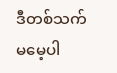ဒီတစ်သက် မမေ့ပါ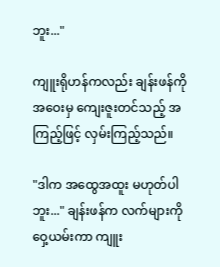ဘူး..."

ကျူးရိုဟန်ကလည်း ချန်းဖန်ကို အဝေးမှ ကျေးဇူးတင်သည့် အကြည့်ဖြင့် လှမ်းကြည့်သည်။

"ဒါက အထွေအထူး မဟုတ်ပါဘူး..." ချန်းဖန်က လက်များကို ဝှေ့ယမ်းကာ ကျူး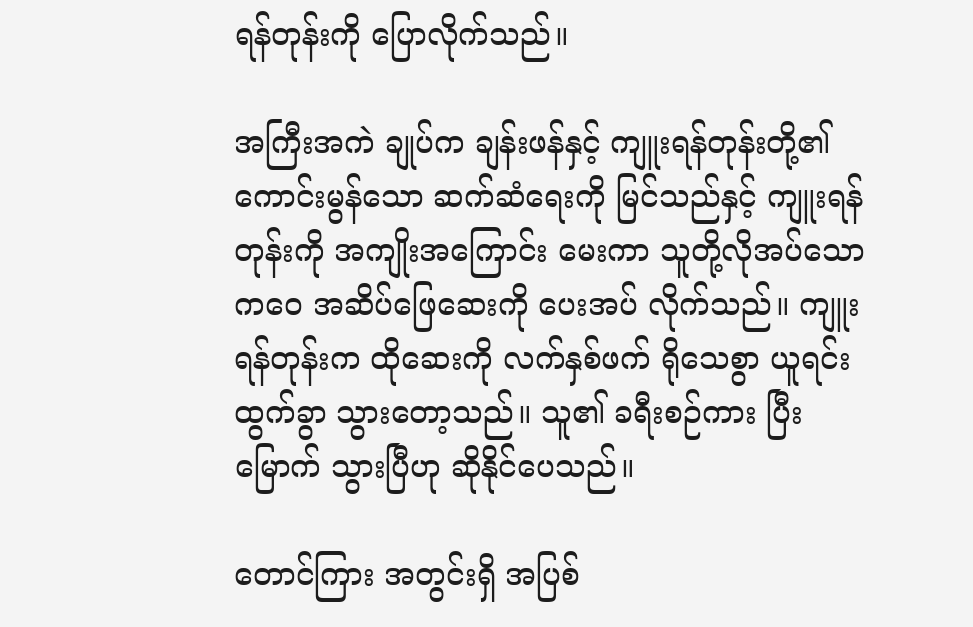ရန်တုန်းကို ပြောလိုက်သည်။

အကြီးအကဲ ချုပ်က ချန်းဖန်နှင့် ကျူးရန်တုန်းတို့၏ ကောင်းမွန်သော ဆက်ဆံရေးကို မြင်သည်နှင့် ကျူးရန်တုန်းကို အကျိုးအကြောင်း မေးကာ သူတို့လိုအပ်သော ကဝေ အဆိပ်ဖြေဆေးကို ပေးအပ် လိုက်သည်။ ကျူးရန်တုန်းက ထိုဆေးကို လက်နှစ်ဖက် ရိုသေစွာ ယူရင်း ထွက်ခွာ သွားတော့သည်။ သူ၏ ခရီးစဉ်ကား ပြီးမြောက် သွားပြီဟု ဆိုနိုင်ပေသည်။

တောင်ကြား အတွင်းရှိ အပြစ်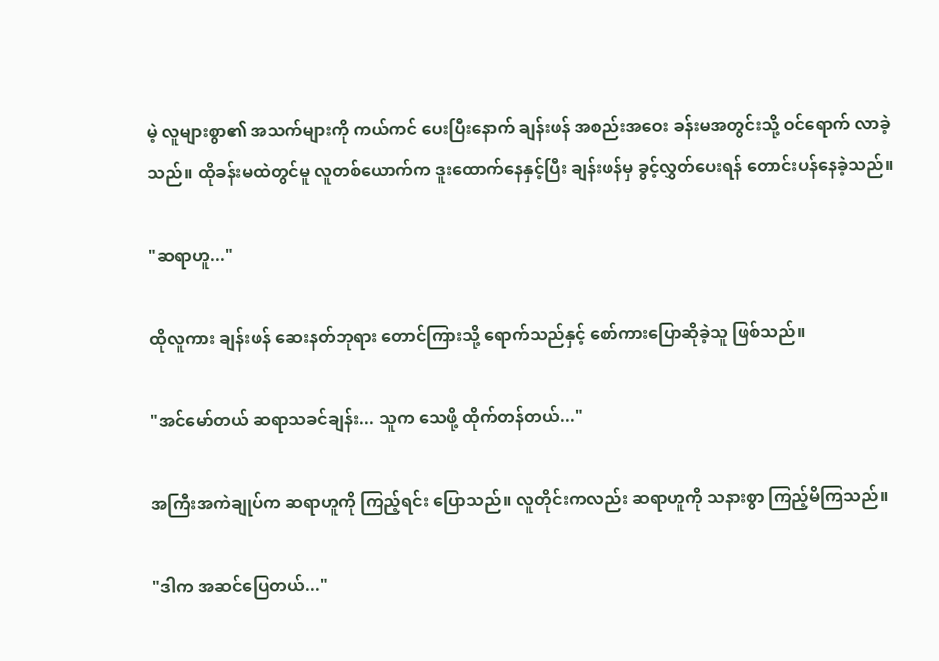မဲ့ လူများစွာ၏ အသက်များကို ကယ်ကင် ပေးပြီးနောက် ချန်းဖန် အစည်းအဝေး ခန်းမအတွင်းသို့ ဝင်ရောက် လာခဲ့သည်။ ထိုခန်းမထဲတွင်မူ လူတစ်ယောက်က ဒူးထောက်နေနှင့်ပြီး ချန်းဖန်မှ ခွင့်လွှတ်ပေးရန် တောင်းပန်နေခဲ့သည်။

"ဆရာဟူ..."

ထိုလူကား ချန်းဖန် ဆေးနတ်ဘုရား တောင်ကြားသို့ ရောက်သည်နှင့် စော်ကားပြောဆိုခဲ့သူ ဖြစ်သည်။

"အင်မော်တယ် ဆရာသခင်ချန်း... သူက သေဖို့ ထိုက်တန်တယ်..."

အကြီးအကဲချုပ်က ဆရာဟူကို ကြည့်ရင်း ပြောသည်။ လူတိုင်းကလည်း ဆရာဟူကို သနားစွာ ကြည့်မိကြသည်။

"ဒါက အဆင်ပြေတယ်..."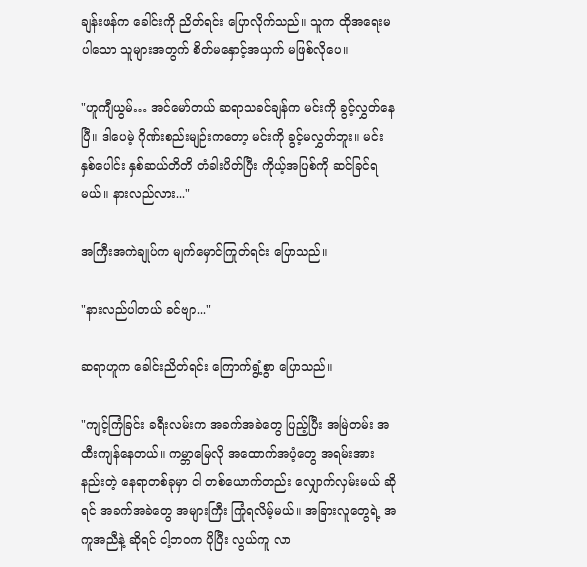ချန်းဖန်က ခေါင်းကို ညိတ်ရင်း ပြောလိုက်သည်။ သူက ထိုအရေးမပါသော သူများအတွက် စိတ်မနှောင့်အယှက် မဖြစ်လိုပေ။

"ဟူကျီယွမ်… အင်မော်တယ် ဆရာသခင်ချန်က မင်းကို ခွင့်လွှတ်နေပြီ။ ဒါပေမဲ့ ဂိုဏ်းစည်းမျဉ်းကတော့ မင်းကို ခွင့်မလွှတ်ဘူး။ မင်း နှစ်ပေါင်း နှစ်ဆယ်တိတိ တံခါးပိတ်ပြီး ကိုယ့်အပြစ်ကို ဆင်ခြင်ရမယ်။ နားလည်လား..."

အကြီးအကဲချုပ်က မျက်မှောင်ကြုတ်ရင်း ပြောသည်။

"နားလည်ပါတယ် ခင်ဗျာ..."

ဆရာဟူက ခေါင်းညိတ်ရင်း ကြောက်ရွံ့စွာ ပြောသည်။

"ကျင့်ကြံခြင်း ခရီးလမ်းက အခက်အခဲတွေ ပြည့်ပြီး အမြဲတမ်း အထီးကျန်နေတယ်။ ကမ္ဘာမြေလို အထောက်အပံ့တွေ အရမ်းအားနည်းတဲ့ နေရာတစ်ခုမှာ ငါ တစ်ယောက်တည်း လျှောက်လှမ်းမယ် ဆိုရင် အခက်အခဲတွေ အများကြီး ကြုံရလိမ့်မယ်။ အခြားလူတွေရဲ့ အကူအညီနဲ့ ဆိုရင် ငါ့ဘဝက ပိုပြီး လွယ်ကူ လာ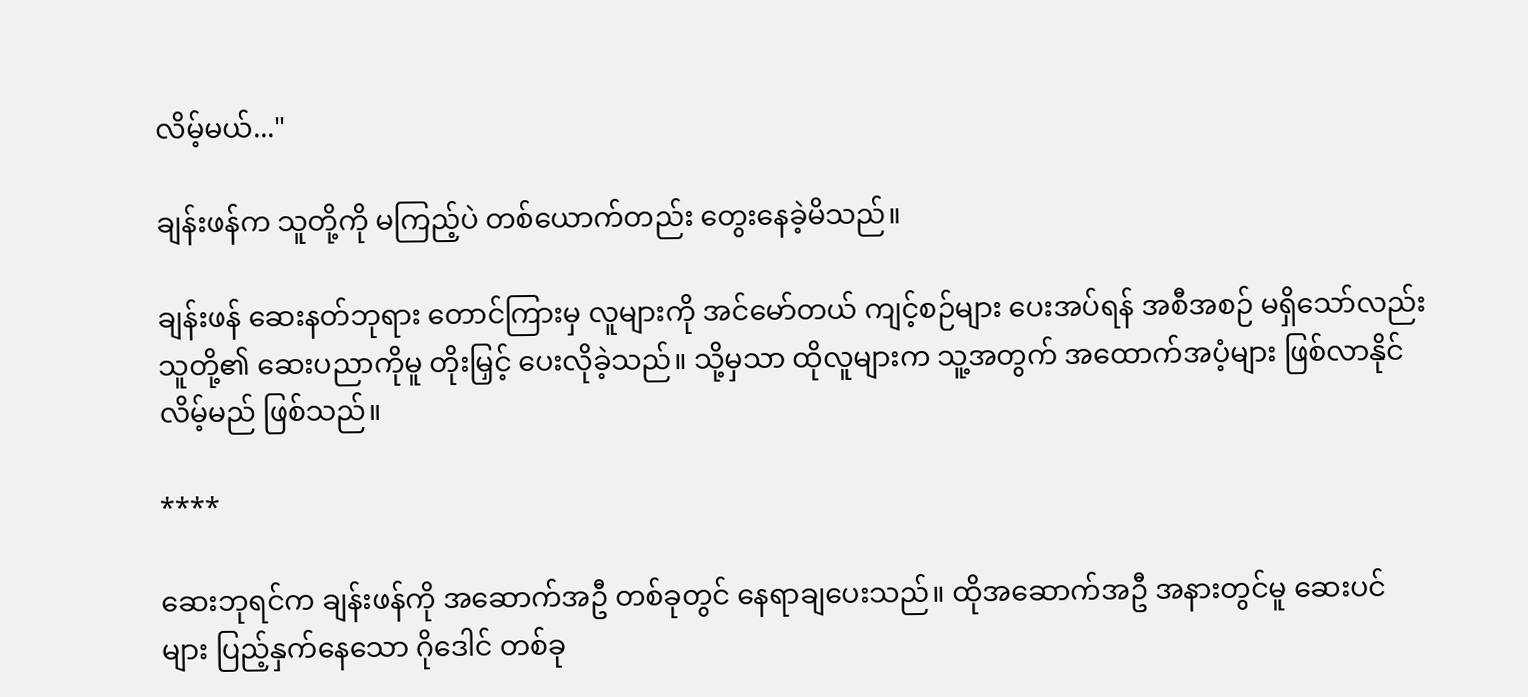လိမ့်မယ်..."

ချန်းဖန်က သူတို့ကို မကြည့်ပဲ တစ်ယောက်တည်း တွေးနေခဲ့မိသည်။

ချန်းဖန် ဆေးနတ်ဘုရား တောင်ကြားမှ လူများကို ‌အင်မော်တယ် ကျင့်စဉ်များ ပေးအပ်ရန် အစီအစဉ် မရှိသော်လည်း သူတို့၏ ဆေးပညာကိုမူ တိုးမြှင့် ပေးလိုခဲ့သည်။ သို့မှသာ ထိုလူများက သူ့အတွက် အထောက်အပံ့များ ဖြစ်လာနိုင် လိမ့်မည် ဖြစ်သည်။

****

ဆေးဘုရင်က ချန်းဖန်ကို အဆောက်အဦ တစ်ခုတွင် နေရာချပေးသည်။ ထိုအဆောက်အဦ အနားတွင်မူ ဆေးပင်များ ပြည့်နှက်နေသော ဂိုဒေါင် တစ်ခု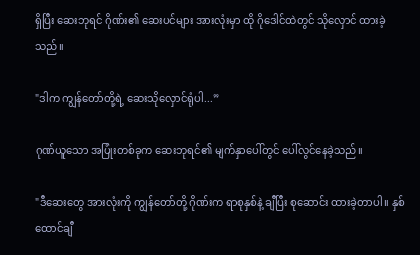ရှိပြီး ဆေးဘုရင် ဂိုဏ်း၏ ဆေးပင်များ အားလုံးမှာ ထို ဂိုဒေါင်ထဲတွင် သိုလှောင် ထားခဲ့သည်။

"ဒါက ကျွန်တော်တို့ရဲ့ ဆေးသိုလှောင်ရုံပါ...”

ဂုဏ်ယူသော အပြုံးတစ်ခုက ဆေးဘုရင်၏ မျက်နှာပေါ်တွင် ပေါ်လွင်နေခဲ့သည်။

"ဒီဆေးတွေ အားလုံးကို ကျွန်တော်တို့ ဂိုဏ်းက ရာစုနှစ်နဲ့ ချီပြီး စုဆောင်း ထားခဲ့တာပါ။ နှစ်ထောင်ချီ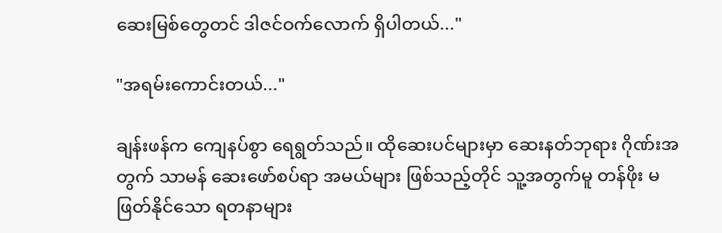ဆေးမြစ်တွေတင် ဒါဇင်ဝက်လောက် ရှိပါတယ်..."

"အရမ်းကောင်းတယ်..."

ချန်းဖန်က ကျေနပ်စွာ ရေရွတ်သည်။ ထိုဆေးပင်များမှာ ဆေးနတ်ဘုရား ဂိုဏ်းအတွက် သာမန် ဆေးဖော်စပ်ရာ အမယ်များ ဖြစ်သည့်တိုင် သူ့အတွက်မူ တန်ဖိုး မဖြတ်နိုင်သော ရတနာများ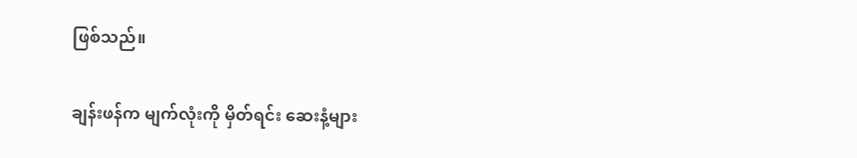ဖြစ်သည်။

ချန်းဖန်က မျက်လုံးကို မှိတ်ရင်း ဆေးနံ့များ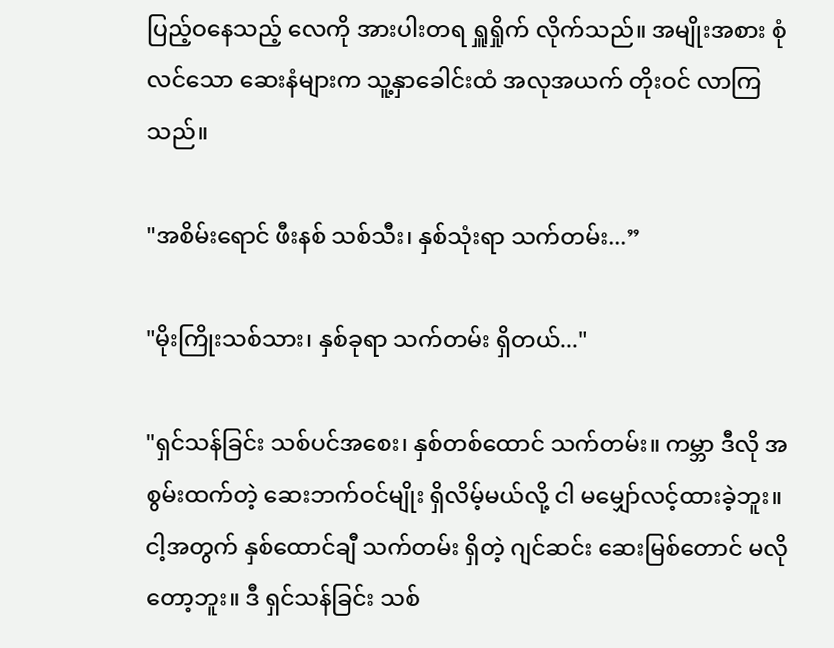ပြည့်ဝနေသည့် လေကို အားပါးတရ ရှူရှိုက် လိုက်သည်။ အမျိုးအစား စုံလင်သော ဆေးနံများက သူ့နှာခေါင်းထံ အလုအယက် တိုးဝင် လာကြသည်။

"အစိမ်းရောင် ဖီးနစ် သစ်သီး၊ နှစ်သုံးရာ သက်တမ်း...”

"မိုးကြိုးသစ်သား၊ နှစ်ခုရာ သက်တမ်း ရှိတယ်..."

"ရှင်သန်ခြင်း သစ်ပင်အစေး၊ နှစ်တစ်ထောင် သက်တမ်း။ ကမ္ဘာ ဒီလို အစွမ်းထက်တဲ့ ဆေးဘက်ဝင်မျိုး ရှိလိမ့်မယ်လို့ ငါ မမျှော်လင့်ထားခဲ့ဘူး။ ငါ့အတွက် နှစ်ထောင်ချီ သက်တမ်း ရှိတဲ့ ဂျင်ဆင်း ဆေးမြစ်တောင် မလိုတော့ဘူး။ ဒီ ရှင်သန်ခြင်း သစ်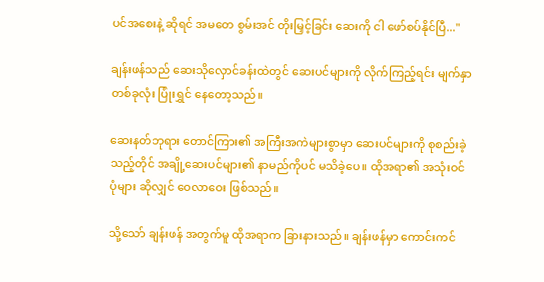ပင်အစေးနဲ့ ဆိုရင် အမတေ စွမ်းအင် တိုးမြှင့်ခြင်း ဆေးကို ငါ ဖော်စပ်နိုင်ပြီ..."

ချန်းဖန်သည် ဆေးသိုလှောင်ခန်းထဲတွင် ဆေးပင်များကို လိုက်ကြည့်ရင်း မျက်နှာ တစ်ခုလုံး ပြုံးရွှင် နေတော့သည်။

ဆေးနတ်ဘုရား တောင်ကြား၏ အကြီးအကဲများစွာမှာ ဆေးပင်များကို စုစည်းခဲ့သည့်တိုင် အချို့ဆေးပင်များ၏ နာမည်ကိုပင် မသိခဲ့ပေ။ ထိုအရာ၏ အသုံးဝင်ပုံများ ဆိုလျှင် ဝေလာဝေး ဖြစ်သည်။

သို့သော် ချန်းဖန် အတွက်မူ ထိုအရာက ခြားနားသည်။ ချန်းဖန်မှာ ကောင်းကင်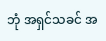ဘုံ အရှင်သခင် အ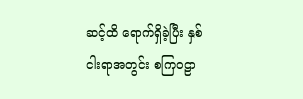ဆင့်ထိ ရောက်ရှိခဲ့ပြီး နှစ်ငါးရာအတွင်း စကြဝဠာ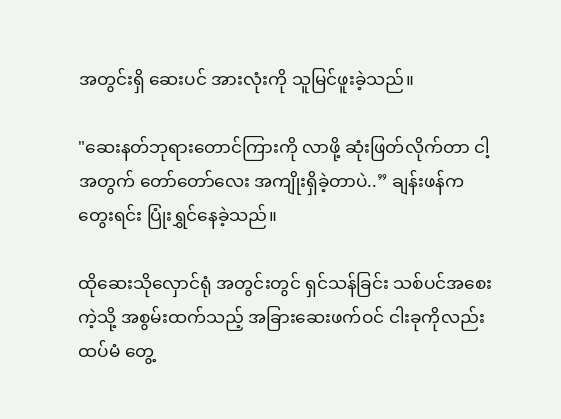အတွင်းရှိ ဆေးပင် အားလုံးကို သူမြင်ဖူးခဲ့သည်။

"ဆေးနတ်ဘုရားတောင်ကြားကို လာဖို့ ဆုံးဖြတ်လိုက်တာ ငါ့အတွက် တော်တော်လေး အကျိုးရှိခဲ့တာပဲ..” ချန်းဖန်က တွေးရင်း ပြုံးရွှင်နေခဲ့သည်။

ထိုဆေးသိုလှောင်ရုံ အတွင်းတွင် ရှင်သန်ခြင်း သစ်ပင်အစေးကဲ့သို့ အစွမ်းထက်သည့် အခြားဆေးဖက်ဝင် ငါးခုကိုလည်း ထပ်မံ တွေ့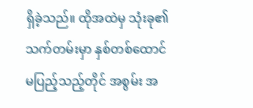ရှိခဲ့သည်။ ထိုအထဲမှ သုံးခု၏ သက်တမ်းမှာ နှစ်တစ်ထောင် မပြည့်သည့်တိုင် အစွမ်း အ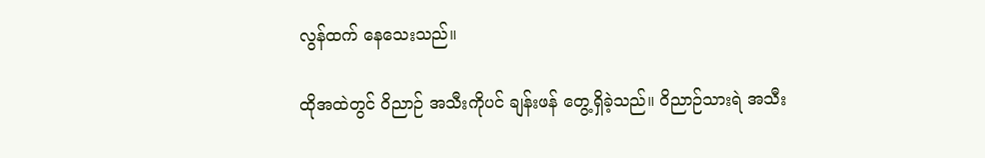လွန်ထက် နေသေးသည်။

ထိုအထဲတွင် ဝိညာဉ် အသီးကိုပင် ချန်းဖန် တွေ့ရှိခဲ့သည်။ ဝိညာဉ်သားရဲ အသီး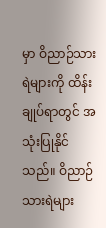မှာ ဝိညာဉ်သားရဲများကို ထိန်းချုပ်ရာတွင် အသုံးပြုနိုင်သည်။ ဝိညာဉ် သားရဲများ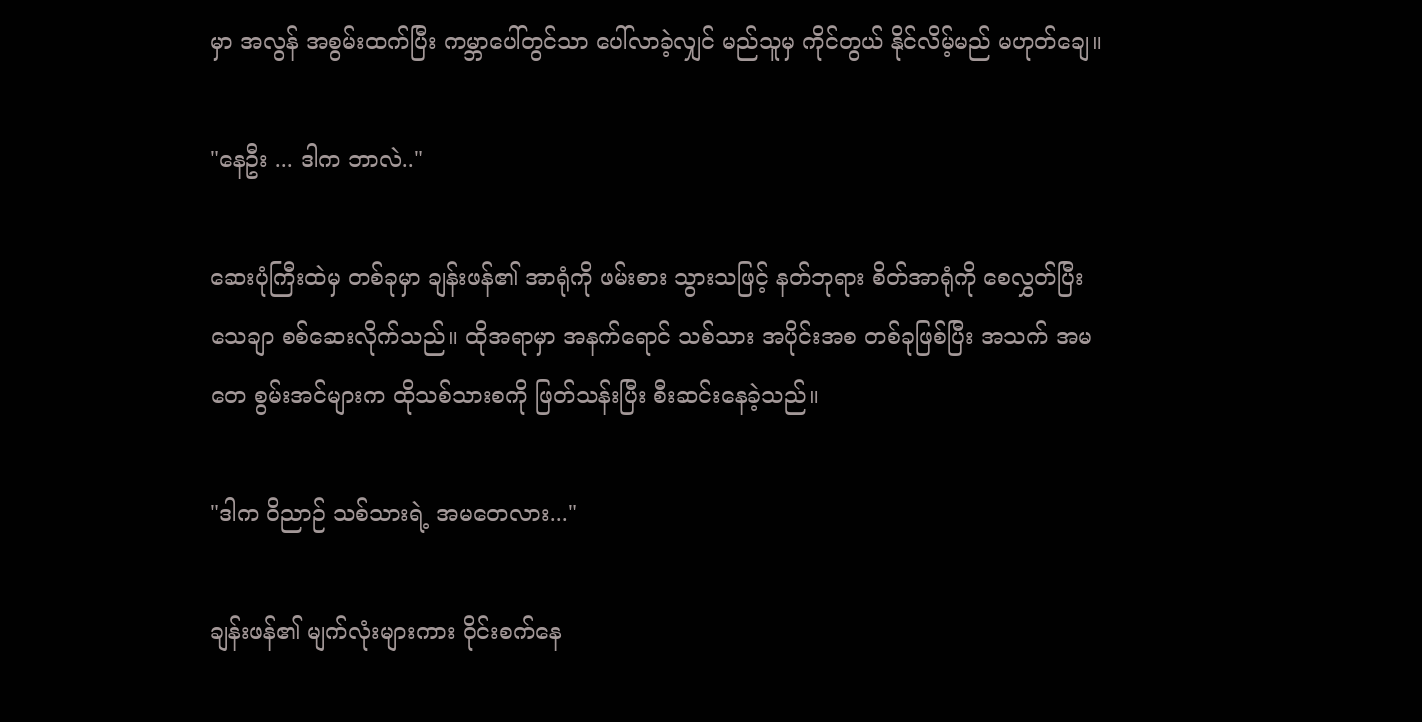မှာ အလွန် အစွမ်းထက်ပြီး ကမ္ဘာပေါ်တွင်သာ ပေါ်လာခဲ့လျှင် မည်သူမှ ကိုင်တွယ် နိုင်လိမ့်မည် မဟုတ်ချေ။

"နေဦး ... ဒါက ဘာလဲ.."

ဆေးပုံကြီးထဲမှ တစ်ခုမှာ ချန်းဖန်၏ အာရုံကို ဖမ်းစား သွားသဖြင့် နတ်ဘုရား စိတ်အာရုံကို စေလွှတ်ပြီး သေချာ စစ်ဆေးလိုက်သည်။ ထိုအရာမှာ အနက်ရောင် သစ်သား အပိုင်းအစ တစ်ခုဖြစ်ပြီး အသက် အမတေ စွမ်းအင်များက ထိုသစ်သားစကို ဖြတ်သန်းပြီး စီးဆင်းနေခဲ့သည်။

"ဒါက ဝိညာဉ် သစ်သားရဲ့ အမတေလား..."

ချန်းဖန်၏ မျက်လုံးများကား ဝိုင်းစက်နေ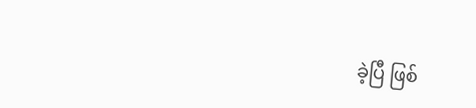ခဲ့ပြီ ဖြစ်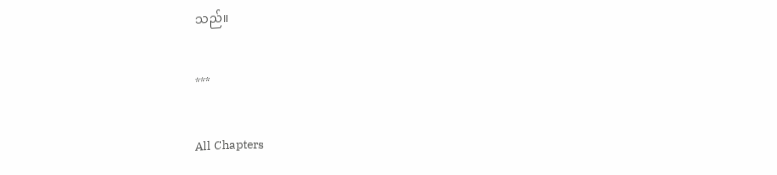သည်။

***

All Chapters